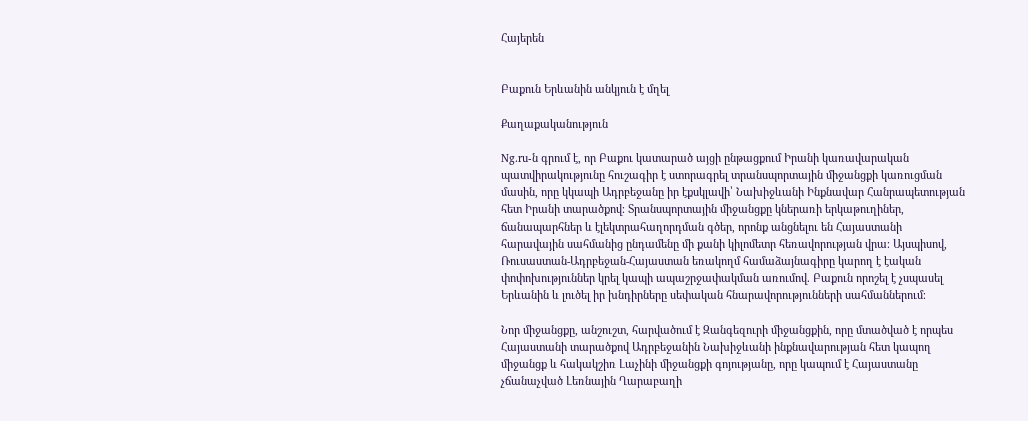Հայերեն


Բաքուն Երևանին անկյուն է մղել

Քաղաքականություն

Ng.ru-ն գրում է, որ Բաքու կատարած այցի ընթացքում Իրանի կառավարական պատվիրակությունը հուշագիր է ստորագրել տրանսպորտային միջանցքի կառուցման մասին, որը կկապի Ադրբեջանը իր էքսկլավի՝ Նախիջևանի Ինքնավար Հանրապետության հետ Իրանի տարածքով։ Տրանսպորտային միջանցքը կներառի երկաթուղիներ, ճանապարհներ և էլեկտրահաղորդման գծեր, որոնք անցնելու են Հայաստանի հարավային սահմանից ընդամենը մի քանի կիլոմետր հեռավորության վրա։ Այսպիսով, Ռուսաստան-Ադրբեջան-Հայաստան եռակողմ համաձայնագիրը կարող է էական փոփոխություններ կրել կապի ապաշրջափակման առումով. Բաքուն որոշել է չսպասել Երևանին և լուծել իր խնդիրները սեփական հնարավորությունների սահմաններում։

Նոր միջանցքը, անշուշտ, հարվածում է Զանգեզուրի միջանցքին, որը մտածված է որպես Հայաստանի տարածքով Ադրբեջանին Նախիջևանի ինքնավարության հետ կապող միջանցք և հակակշիռ Լաչինի միջանցքի գոյությանը, որը կապում է Հայաստանը չճանաչված Լեռնային Ղարաբաղի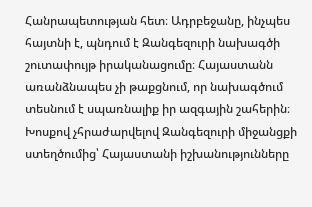Հանրապետության հետ։ Ադրբեջանը, ինչպես հայտնի է, պնդում է Զանգեզուրի նախագծի շուտափույթ իրականացումը։ Հայաստանն առանձնապես չի թաքցնում, որ նախագծում տեսնում է սպառնալիք իր ազգային շահերին։ Խոսքով չհրաժարվելով Զանգեզուրի միջանցքի ստեղծումից՝ Հայաստանի իշխանությունները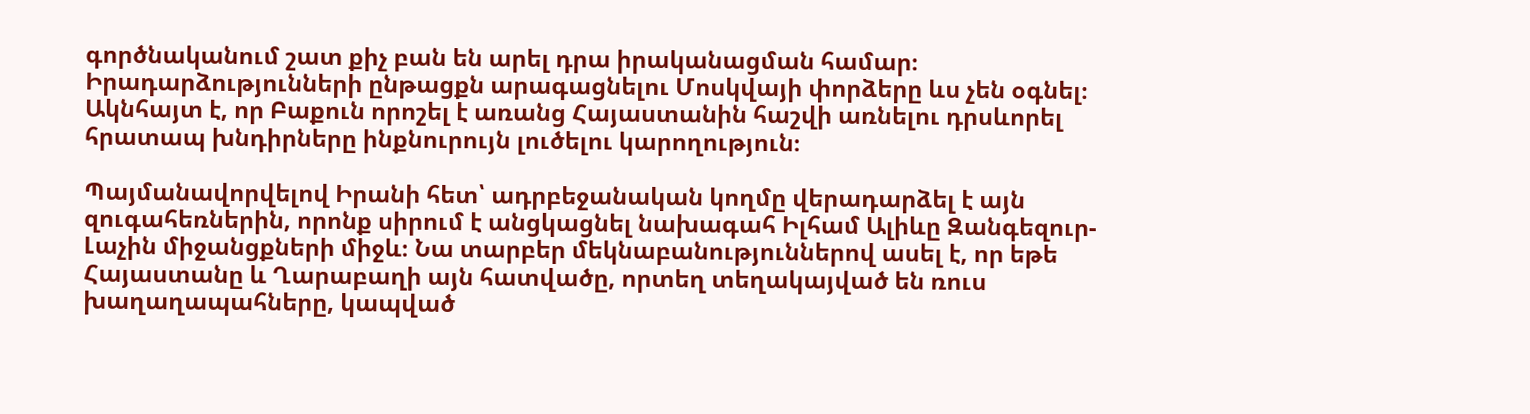գործնականում շատ քիչ բան են արել դրա իրականացման համար։ Իրադարձությունների ընթացքն արագացնելու Մոսկվայի փորձերը ևս չեն օգնել։ Ակնհայտ է, որ Բաքուն որոշել է առանց Հայաստանին հաշվի առնելու դրսևորել հրատապ խնդիրները ինքնուրույն լուծելու կարողություն։

Պայմանավորվելով Իրանի հետ՝ ադրբեջանական կողմը վերադարձել է այն զուգահեռներին, որոնք սիրում է անցկացնել նախագահ Իլհամ Ալիևը Զանգեզուր-Լաչին միջանցքների միջև։ Նա տարբեր մեկնաբանություններով ասել է, որ եթե Հայաստանը և Ղարաբաղի այն հատվածը, որտեղ տեղակայված են ռուս խաղաղապահները, կապված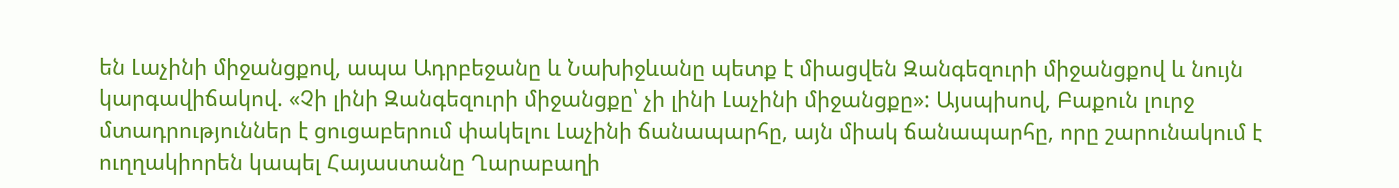են Լաչինի միջանցքով, ապա Ադրբեջանը և Նախիջևանը պետք է միացվեն Զանգեզուրի միջանցքով և նույն կարգավիճակով. «Չի լինի Զանգեզուրի միջանցքը՝ չի լինի Լաչինի միջանցքը»: Այսպիսով, Բաքուն լուրջ մտադրություններ է ցուցաբերում փակելու Լաչինի ճանապարհը, այն միակ ճանապարհը, որը շարունակում է ուղղակիորեն կապել Հայաստանը Ղարաբաղի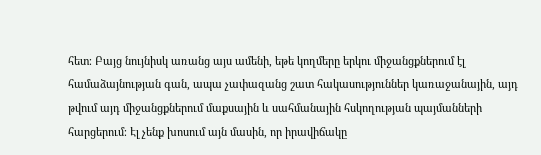հետ։ Բայց նույնիսկ առանց այս ամենի, եթե կողմերը երկու միջանցքներում էլ համաձայնության գան, ապա չափազանց շատ հակասություններ կառաջանային, այդ թվում այդ միջանցքներում մաքսային և սահմանային հսկողության պայմանների հարցերում։ Էլ չենք խոսում այն մասին, որ իրավիճակը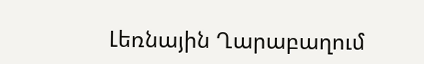Լեռնային Ղարաբաղում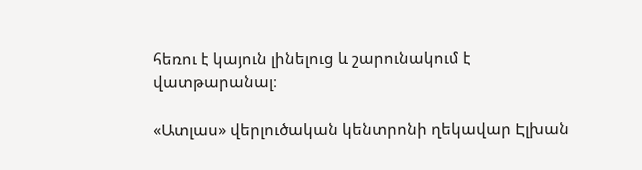հեռու է կայուն լինելուց և շարունակում է վատթարանալ։

«Ատլաս» վերլուծական կենտրոնի ղեկավար Էլխան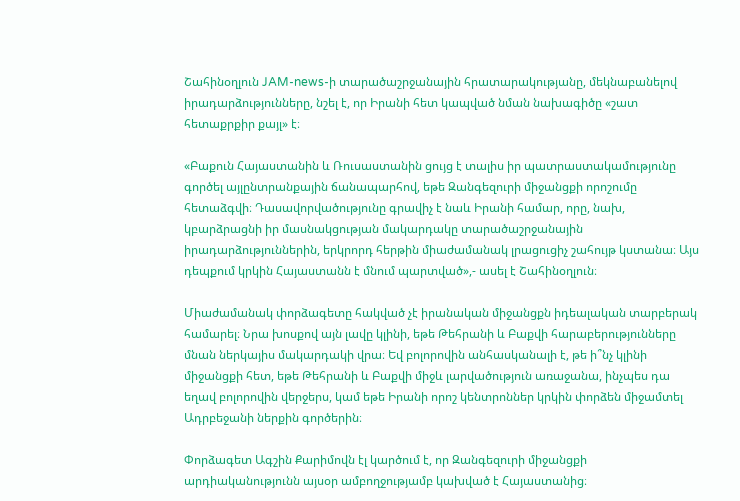Շահինօղլուն JAM-news-ի տարածաշրջանային հրատարակությանը, մեկնաբանելով իրադարձությունները, նշել է, որ Իրանի հետ կապված նման նախագիծը «շատ հետաքրքիր քայլ» է։

«Բաքուն Հայաստանին և Ռուսաստանին ցույց է տալիս իր պատրաստակամությունը գործել այլընտրանքային ճանապարհով, եթե Զանգեզուրի միջանցքի որոշումը հետաձգվի։ Դասավորվածությունը գրավիչ է նաև Իրանի համար, որը, նախ, կբարձրացնի իր մասնակցության մակարդակը տարածաշրջանային իրադարձություններին, երկրորդ հերթին միաժամանակ լրացուցիչ շահույթ կստանա։ Այս դեպքում կրկին Հայաստանն է մնում պարտված»,- ասել է Շահինօղլուն։

Միաժամանակ փորձագետը հակված չէ իրանական միջանցքն իդեալական տարբերակ համարել։ Նրա խոսքով այն լավը կլինի, եթե Թեհրանի և Բաքվի հարաբերությունները մնան ներկայիս մակարդակի վրա։ Եվ բոլորովին անհասկանալի է, թե ի՞նչ կլինի միջանցքի հետ, եթե Թեհրանի և Բաքվի միջև լարվածություն առաջանա, ինչպես դա եղավ բոլորովին վերջերս, կամ եթե Իրանի որոշ կենտրոններ կրկին փորձեն միջամտել Ադրբեջանի ներքին գործերին։

Փորձագետ Ագշին Քարիմովն էլ կարծում է, որ Զանգեզուրի միջանցքի արդիականությունն այսօր ամբողջությամբ կախված է Հայաստանից։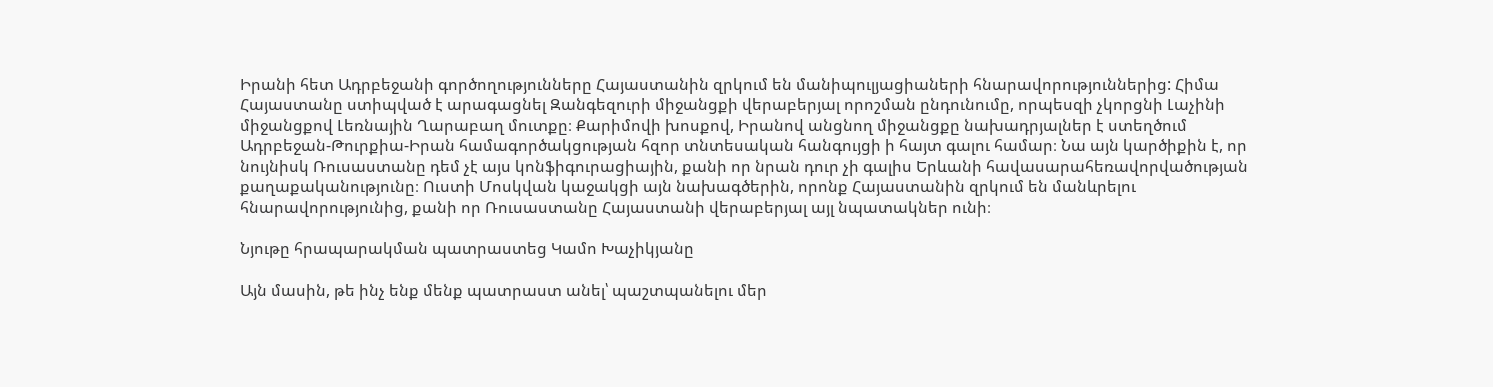Իրանի հետ Ադրբեջանի գործողությունները Հայաստանին զրկում են մանիպուլյացիաների հնարավորություններից: Հիմա Հայաստանը ստիպված է արագացնել Զանգեզուրի միջանցքի վերաբերյալ որոշման ընդունումը, որպեսզի չկորցնի Լաչինի միջանցքով Լեռնային Ղարաբաղ մուտքը։ Քարիմովի խոսքով, Իրանով անցնող միջանցքը նախադրյալներ է ստեղծում Ադրբեջան-Թուրքիա-Իրան համագործակցության հզոր տնտեսական հանգույցի ի հայտ գալու համար։ Նա այն կարծիքին է, որ նույնիսկ Ռուսաստանը դեմ չէ այս կոնֆիգուրացիային, քանի որ նրան դուր չի գալիս Երևանի հավասարահեռավորվածության քաղաքականությունը։ Ուստի Մոսկվան կաջակցի այն նախագծերին, որոնք Հայաստանին զրկում են մանևրելու հնարավորությունից, քանի որ Ռուսաստանը Հայաստանի վերաբերյալ այլ նպատակներ ունի։

Նյութը հրապարակման պատրաստեց Կամո Խաչիկյանը

Այն մասին, թե ինչ ենք մենք պատրաստ անել՝ պաշտպանելու մեր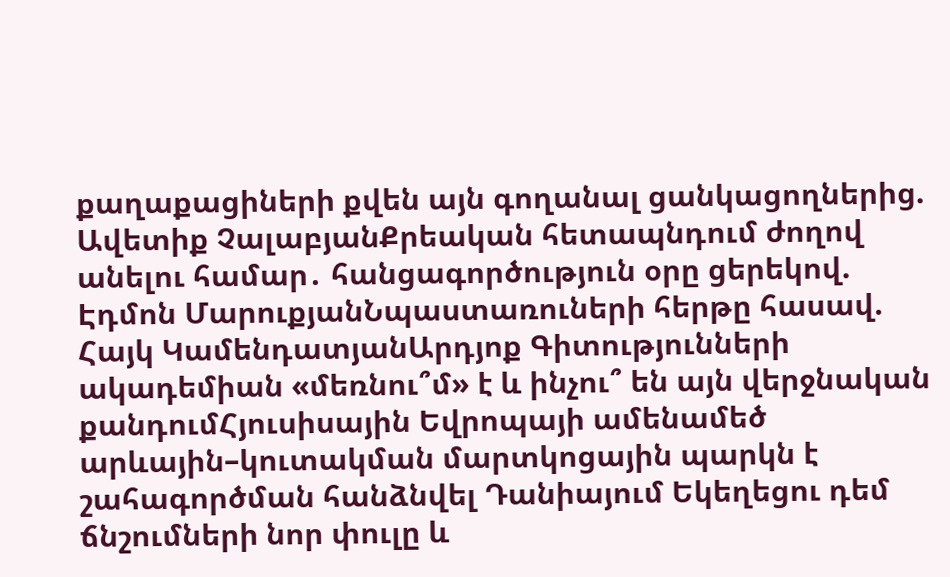քաղաքացիների քվեն այն գողանալ ցանկացողներից. Ավետիք ՉալաբյանՔրեական հետապնդում ժողով անելու համար․ հանցագործություն օրը ցերեկով. Էդմոն ՄարուքյանՆպաստառուների հերթը հասավ. Հայկ ԿամենդատյանԱրդյոք Գիտությունների ակադեմիան «մեռնու՞մ» է և ինչու՞ են այն վերջնական քանդումՀյուսիսային Եվրոպայի ամենամեծ արևային–կուտակման մարտկոցային պարկն է շահագործման հանձնվել Դանիայում Եկեղեցու դեմ ճնշումների նոր փուլը և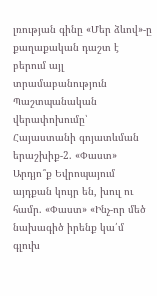լռության գինը «Մեր ձևով»-ը քաղաքական դաշտ է բերում այլ տրամաբանություն Պաշտպանական վերափոխումը՝ Հայաստանի գոյատևման երաշխիք-2. «Փաստ» Արդյո՞ք Եվրոպայում այդքան կույր են, խուլ ու համր. «Փաստ» «Ինչ-որ մեծ նախագիծ իրենք կա՛մ գլուխ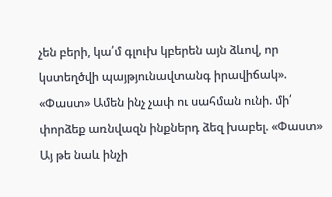չեն բերի, կա՛մ գլուխ կբերեն այն ձևով, որ կստեղծվի պայթյունավտանգ իրավիճակ». «Փաստ» Ամեն ինչ չափ ու սահման ունի. մի՛ փորձեք առնվազն ինքներդ ձեզ խաբել. «Փաստ» Այ թե նաև ինչի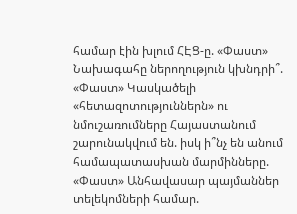համար էին խլում ՀԷՑ-ը. «Փաստ» Նախագահը ներողություն կխնդրի՞. «Փաստ» Կասկածելի «հետազոտություններն» ու նմուշառումները Հայաստանում շարունակվում են. իսկ ի՞նչ են անում համապատասխան մարմինները. «Փաստ» Անհավասար պայմաններ տելեկոմների համար.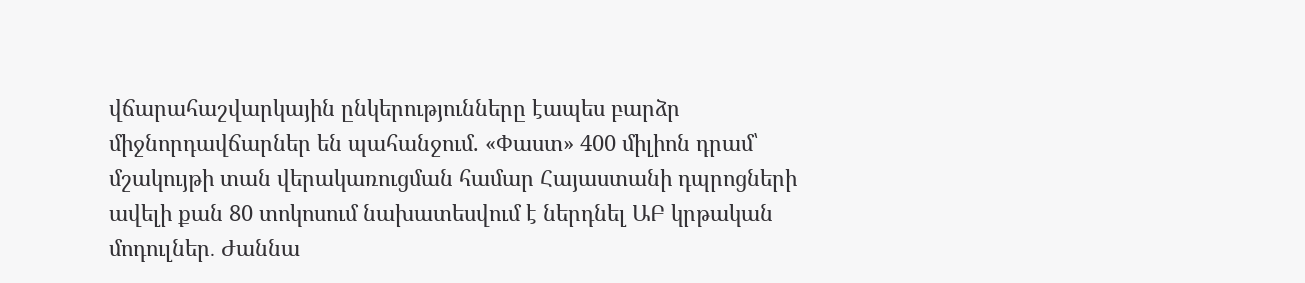վճարահաշվարկային ընկերությունները էապես բարձր միջնորդավճարներ են պահանջում. «Փաստ» 400 միլիոն դրամ՝ մշակույթի տան վերակառուցման համար Հայաստանի դպրոցների ավելի քան 80 տոկոսում նախատեսվում է ներդնել ԱԲ կրթական մոդուլներ․ Ժաննա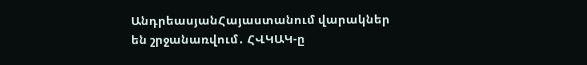ԱնդրեասյանՀայաստանում վարակներ են շրջանառվում․ ՀՎԿԱԿ-ը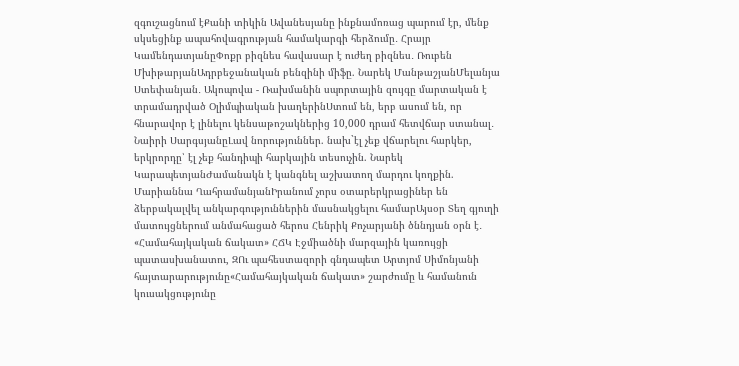զգուշացնում էՔանի տիկին Ավանեսյանը ինքնամոռաց պարում էր, մենք սկսեցինք ապահովագրության համակարգի հերձումը․ Հրայր ԿամենդատյանըՓոքր բիզնես հավասար է ուժեղ բիզնես․ Ռուբեն ՄխիթարյանԱդրբեջանական բենզինի միֆը. Նարեկ ՄանթաշյանՄելանյա Ստեփանյան․ Ակոպովա - Ռախմանին սպորտային զույգը մարտական է տրամադրված Օլիմպիական խաղերինՍտում են, երբ ասում են, որ հնարավոր է լինելու կենսաթոշակներից 10,000 դրամ հետվճար ստանալ․ Նաիրի ՍարգսյանըԼավ նորություններ. նախ`էլ չեք վճարելու հարկեր, երկրորդը՝ էլ չեք հանդիպի հարկային տեսուչին. Նարեկ ԿարապետյանԺամանակն է կանգնել աշխատող մարդու կողքին. Մարիաննա ՂահրամանյանԻրանում չորս օտարերկրացիներ են ձերբակալվել անկարգություններին մասնակցելու համարԱյսօր Տեղ գյուղի մատույցներում անմահացած հերոս Հենրիկ Քոչարյանի ծննդյան օրն է․ «Համահայկական ճակատ» ՀՃԿ Էջմիածնի մարզային կառույցի պատասխանատու, ԶՈւ պահեստազորի գնդապետ Արտյոմ Սիմոնյանի հայտարարությունը«Համահայկական ճակատ» շարժումը և համանուն կուսակցությունը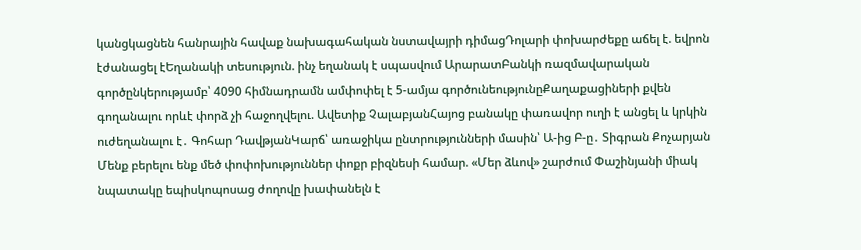կանցկացնեն հանրային հավաք նախագահական նստավայրի դիմացԴոլարի փոխարժեքը աճել է. եվրոն էժանացել էԵղանակի տեսություն. ինչ եղանակ է սպասվում ԱրարատԲանկի ռազմավարական գործընկերությամբ՝ 4090 հիմնադրամն ամփոփել է 5-ամյա գործունեությունըՔաղաքացիների քվեն գողանալու որևէ փորձ չի հաջողվելու. Ավետիք ՉալաբյանՀայոց բանակը փառավոր ուղի է անցել և կրկին ուժեղանալու է․ Գոհար ԴավթյանԿարճ՝ առաջիկա ընտրությունների մասին՝ Ա-ից Բ-ը․ Տիգրան Քոչարյան Մենք բերելու ենք մեծ փոփոխություններ փոքր բիզնեսի համար. «Մեր ձևով» շարժում Փաշինյանի միակ նպատակը եպիսկոպոսաց ժողովը խափանելն է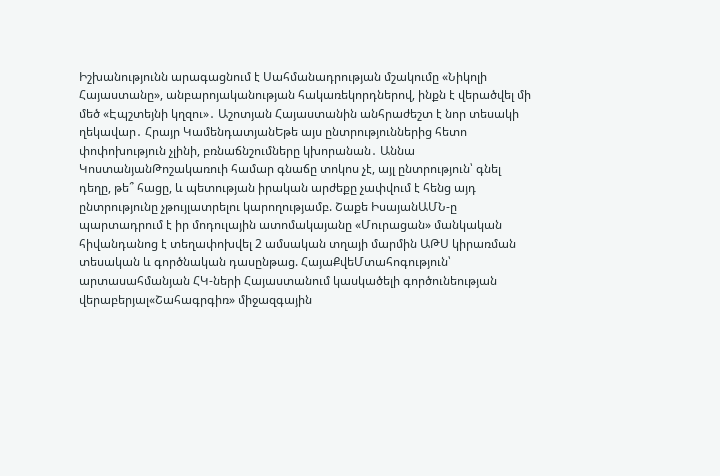Իշխանությունն արագացնում է Սահմանադրության մշակումը «Նիկոլի Հայաստանը», անբարոյականության հակառեկորդներով, ինքն է վերածվել մի մեծ «Էպշտեյնի կղզու»․ Աշոտյան Հայաստանին անհրաժեշտ է նոր տեսակի ղեկավար․ Հրայր ԿամենդատյանԵթե այս ընտրություններից հետո փոփոխություն չլինի, բռնաճնշումները կխորանան․ Աննա ԿոստանյանԹոշակառուի համար գնաճը տոկոս չէ, այլ ընտրություն՝ գնել դեղը, թե՞ հացը, և պետության իրական արժեքը չափվում է հենց այդ ընտրությունը չթույլատրելու կարողությամբ. Շաքե ԻսայանԱՄՆ-ը պարտադրում է իր մոդուլային ատոմակայանը «Մուրացան» մանկական հիվանդանոց է տեղափոխվել 2 ամսական տղայի մարմին ԱԹՍ կիրառման տեսական և գործնական դասընթաց. ՀայաՔվեՄտահոգություն՝ արտասահմանյան ՀԿ-ների Հայաստանում կասկածելի գործունեության վերաբերյալ«Շահագրգիռ» միջազգային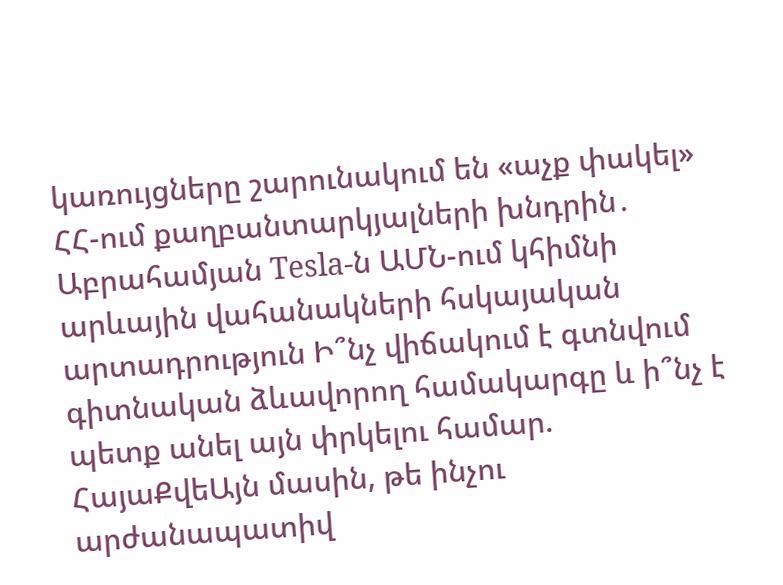կառույցները շարունակում են «աչք փակել» ՀՀ-ում քաղբանտարկյալների խնդրին․ Աբրահամյան Tesla-ն ԱՄՆ-ում կհիմնի արևային վահանակների հսկայական արտադրություն Ի՞նչ վիճակում է գտնվում գիտնական ձևավորող համակարգը և ի՞նչ է պետք անել այն փրկելու համար. ՀայաՔվեԱյն մասին, թե ինչու արժանապատիվ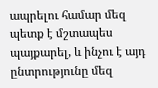ապրելու համար մեզ պետք է մշտապես պայքարել, և ինչու է այդ ընտրությունը մեզ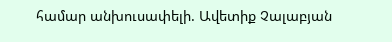համար անխուսափելի. Ավետիք Չալաբյան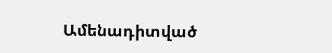Ամենադիտված